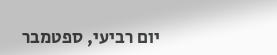יום רביעי, ספטמבר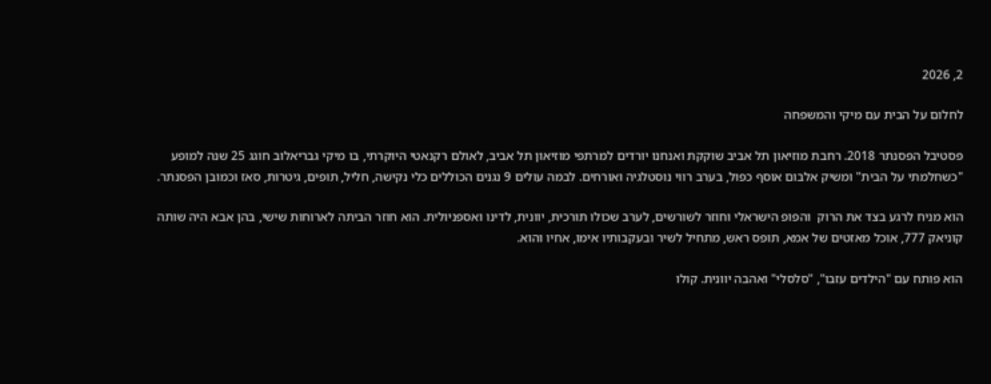2, 2026

לחלום על הבית עם מיקי והמשפחה

פסטיבל הפסנתר 2018. רחבת מוזיאון תל אביב שוקקת ואנחנו יורדים למרתפי מוזיאון תל אביב, לאולם רקנאטי היוקרתי, בו מיקי גבריאלוב חוגג 25 שנה למופע "כשחלמתי על הבית" ומשיק אלבום אוסף כפול, בערב רווי נוסטלגיה ואורחים. לבמה עולים 9 נגנים הכוללים כלי נקישה, חליל, תופים, גיטרות, סאז וכמובן הפסנתר.

הוא מניח לרגע בצד את הרוק  והפופ הישראלי וחוזר לשורשים, לערב שכולו תורכית, יוונית, לדינו ואספניולית. הוא חוזר הביתה לארוחות שישי, בהן אבא היה שותה קוניאק 777, אוכל מאזטים של אמא, תופס ראש, מתחיל לשיר ובעקבותיו אימו, אחיו והוא.

הוא פותח עם "הילדים עזבו", "סלסלי" ואהבה יוונית. קולו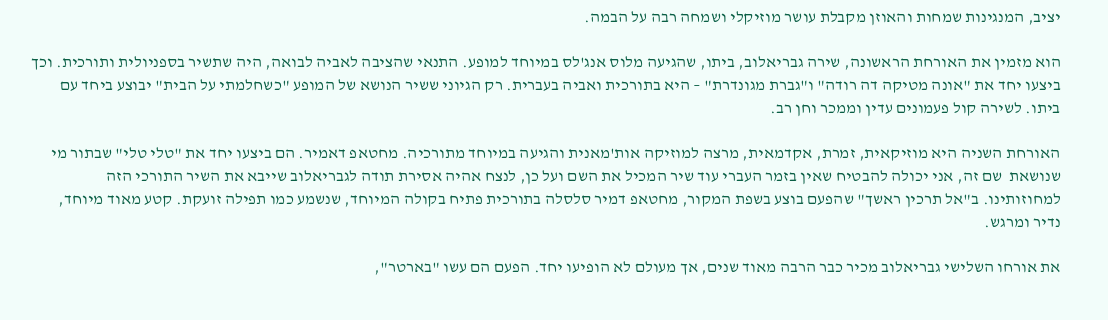יציב, המנגינות שמחות והאוזן מקבלת עושר מוזיקלי ושמחה רבה על הבמה.

הוא מזמין את האורחת הראשונה, שירה גבריאלוב, ביתו, שהגיעה מלוס אנג'לס במיוחד למופע. התנאי שהציבה לאביה לבואה, היה שתשיר בספניולית ותורכית. וכך ביצעו יחד את "אונה מטיקה דה רודה" ו"גברת מגונדרת" – היא בתורכית ואביה בעברית. רק הגיוני ששיר הנושא של המופע "כשחלמתי על הבית" יבוצע ביחד עם ביתו. לשירה קול פעמונים עדין וממכר וחן רב.

האורחת השניה היא מוזיקאית, זמרת, אקדמאית, מרצה למוזיקה אות'מאנית והגיעה במיוחד מתורכיה. מחטאפ דאמיר. הם ביצעו יחד את "טלי טלי" שבתור מי שנושאת  שם זה, אני יכולה להבטיח שאין בזמר העברי עוד שיר המכיל את השם ועל כן, לנצח אהיה אסירת תודה לגבריאלוב שייבא את השיר התורכי הזה למחוזותינו. ב"אל תרכין ראשך" שהפעם בוצע בשפת המקור, מחטאפ דמיר סלסלה בתורכית פתיח בקולה המיוחד, שנשמע כמו תפילה זועקת. קטע מאוד מיוחד, נדיר ומרגש.

את אורחו השלישי גבריאלוב מכיר כבר הרבה מאוד שנים, אך מעולם לא הופיעו יחד. הפעם הם עשו "בארטר",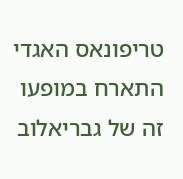טריפונאס האגדי התארח במופעו זה של גבריאלוב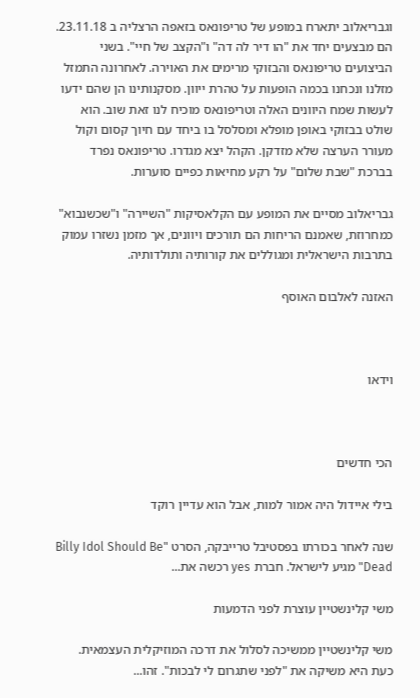וגבריאלוב יתארח במופע של טריפונאס בזאפה הרצליה ב 23.11.18. הם מבצעים יחד את "הו דיר לה דה" ו"הקצב של חיי". בשני הביצועים טריפונאס והבזוקי מרימים את האוירה. לאחרונה התמזל מזלנו ונכחנו בכמה הופעות על טהרת ייוון. מסקנותינו הן שהם ידעו לעשות שמח היוונים האלה וטריפונאס מוכיח לנו זאת שוב. הוא שולט בבזוקי באופן מופלא ומסלסל בו ביחד עם חיוך קסום וקול מעורר הערצה שלא מזדקן. הקהל יצא מגדרו. טריפונאס נפרד בברכת "שבת שלום" על רקע מחיאות כפיים סוערות.

גבריאלוב מסיים את המופע עם הקלאסיקות "השיירה" ו"שכשנבוא" כמחרוזת, שאמנם הריחות הם תורכים ויוונים, אך מזמן נשזרו עמוק בתרבות הישראלית ומגוללים את קורותיה ותולדותיה.

האזנה לאלבום האוסף



וידאו



הכי חדשים

בילי איידול היה אמור למות, אבל הוא עדיין רוקד

שנה לאחר בכורתו בפסטיבל טרייבקה, הסרט "Billy Idol Should Be Dead" מגיע לישראל. חברת yes רכשה את...

משי קלינשטיין עוצרת לפני הדמעות

משי קלינשטיין ממשיכה לסלול את דרכה המוזיקלית העצמאית. כעת היא משיקה את "לפני שתגרום לי לבכות". זהו...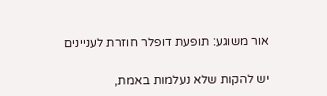אור משוגע: תופעת דופלר חוזרת לעניינים

יש להקות שלא נעלמות באמת,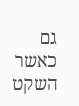גם כאשר השקט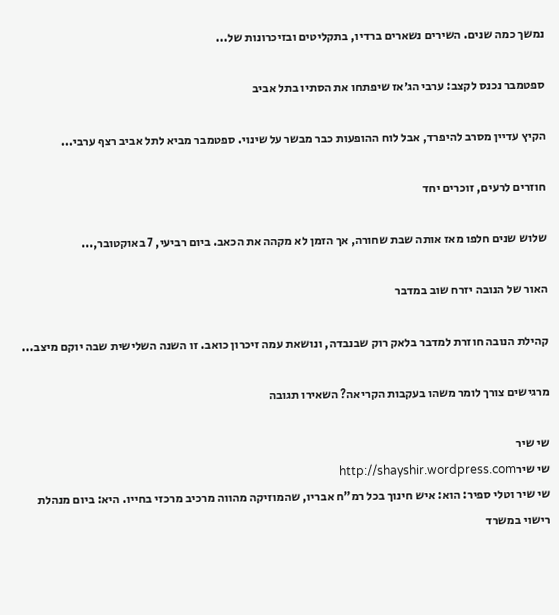נמשך כמה שנים. השירים נשארים ברדיו, בתקליטים ובזיכרונות של...

ספטמבר נכנס לקצב: ערבי הג׳אז שיפתחו את הסתיו בתל אביב

הקיץ עדיין מסרב להיפרד, אבל לוח ההופעות כבר מבשר על שינוי. ספטמבר מביא לתל אביב רצף ערבי...

חוזרים לרעים, זוכרים יחד

שלוש שנים חלפו מאז אותה שבת שחורה, אך הזמן לא מקהה את הכאב. ביום רביעי, 7 באוקטובר,...

האור של הנובה יזרח שוב במדבר

קהילת הנובה חוזרת למדבר בלאק רוק שבנבדה, ונושאת עמה זיכרון כואב. זו השנה השלישית שבה יוקם מיצב...

מרגישים צורך לומר משהו בעקבות הקריאה? השאירו תגובה

שי שיר
שי שירhttp://shayshir.wordpress.com
שי שיר וטלי ספיר: הוא: איש חינוך בכל רמ"ח אבריו, שהמוזיקה מהווה מרכיב מרכזי בחייו. היא: ביום מנהלת רישוי במשרד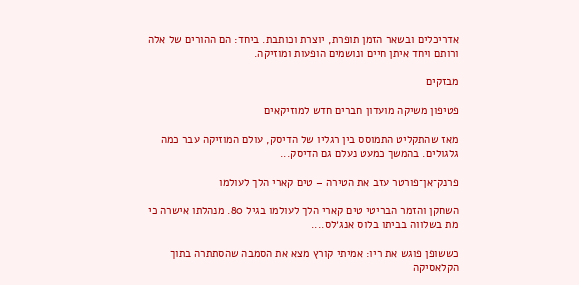אדריכלים ובשאר הזמן תופרת, יוצרת וכותבת. ביחד: הם ההורים של אלה ורותם ויחד איתן חיים ונושמים הופעות ומוזיקה.

מבזקים

פטיפון משיקה מועדון חברים חדש למוזיקאים

מאז שהתקליט התמוסס בין רגליו של הדיסק, עולם המוזיקה עבר כמה גלגולים. בהמשך כמעט נעלם גם הדיסק...

פרנק־אן־פורטר עזב את הטירה – טים קארי הלך לעולמו

השחקן והזמר הבריטי טים קארי הלך לעולמו בגיל 80. מנהלתו אישרה כי מת בשלווה בביתו בלוס אנג׳לס....

כששופן פוגש את ריו: אמיתי קורץ מצא את הסמבה שהסתתרה בתוך הקלאסיקה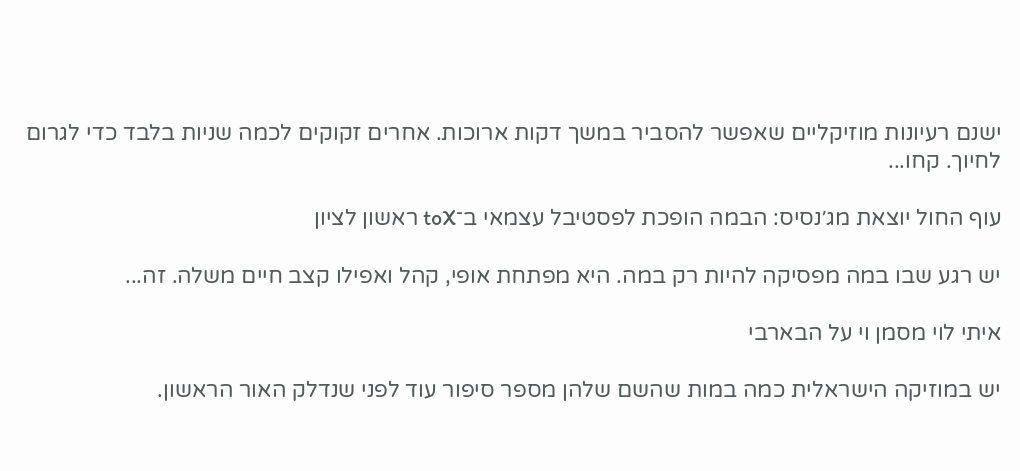ישנם רעיונות מוזיקליים שאפשר להסביר במשך דקות ארוכות. אחרים זקוקים לכמה שניות בלבד כדי לגרום לחיוך. קחו...

עוף החול יוצאת מג׳נסיס: הבמה הופכת לפסטיבל עצמאי ב־toX ראשון לציון

יש רגע שבו במה מפסיקה להיות רק במה. היא מפתחת אופי, קהל ואפילו קצב חיים משלה. זה...

איתי לוי מסמן וי על הבארבי

יש במוזיקה הישראלית כמה במות שהשם שלהן מספר סיפור עוד לפני שנדלק האור הראשון.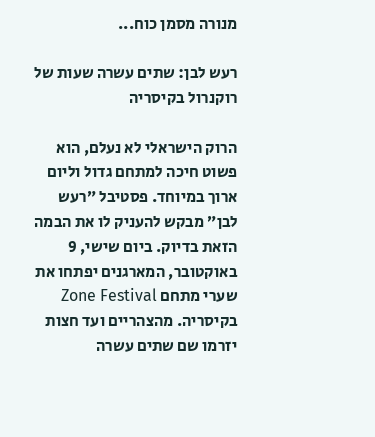מנורה מסמן כוח...

רעש לבן: שתים עשרה שעות של רוקנרול בקיסריה

הרוק הישראלי לא נעלם, הוא פשוט חיכה למתחם גדול וליום ארוך במיוחד. פסטיבל ״רעש לבן״ מבקש להעניק לו את הבמה הזאת בדיוק. ביום שישי, 9 באוקטובר, המארגנים יפתחו את שערי מתחם Zone Festival בקיסריה. מהצהריים ועד חצות יזרמו שם שתים עשרה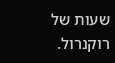שעות של רוקנרול.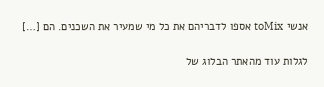אנשי toMix אספו לדבריהם את כל מי שמעיר את השכנים. הם […]

לגלות עוד מהאתר הבלוג של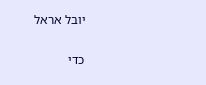יובל אראל

כדי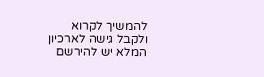להמשיך לקרוא ולקבל גישה לארכיון המלא יש להירשם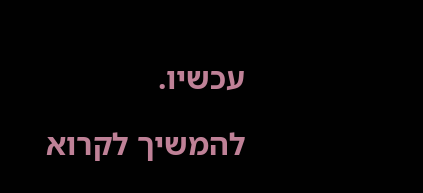עכשיו.

להמשיך לקרוא